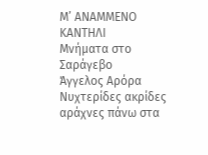Μ’ ΑΝΑΜΜΕΝΟ ΚΑΝΤΗΛΙ
Μνήματα στο Σαράγεβο
Άγγελος Αρόρα
Νυχτερίδες ακρίδες αράχνες πάνω στα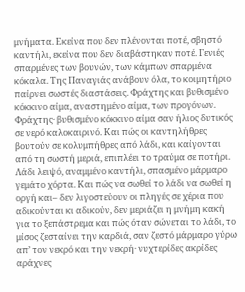μνήματα. Εκείνα που δεν πλένονται ποτέ, σβηστό καντήλι, εκείνα που δεν διαβάστηκαν ποτέ. Γενιές σπαρμένες των βουνών, των κάμπων σπαρμένα κόκαλα. Της Παναγιάς ανάβουν όλα, το κοιμητήριο παίρνει σωστές διαστάσεις. Φράχτης και βυθισμένο κόκκινο αίμα, αναστημένο αίμα, των προγόνων. Φράχτης· βυθισμένο κόκκινο αίμα σαν ήλιος δυτικός σε νερό καλοκαιρινό. Και πώς οι καντηλήθρες βουτούν σε κολυμπήθρες από λάδι, και καίγονται από τη σωστή μεριά, επιπλέει το τραύμα σε ποτήρι. Λάδι λειψό, αναμμένο καντήλι, σπασμένο μάρμαρο γεμάτο χόρτα. Και πώς να σωθεί το λάδι να σωθεί η οργή και– δεν λιγοστεύουν οι πληγές σε χέρια που αδικούνται κι αδικούν, δεν μεριάζει η μνήμη κακή για το ξεπάστρεμα και πώς όταν σώνεται το λάδι, το μίσος ζεσταίνει την καρδιά, σαν ζεστό μάρμαρο γύρω απ’ τον νεκρό και την νεκρή· νυχτερίδες ακρίδες αράχνες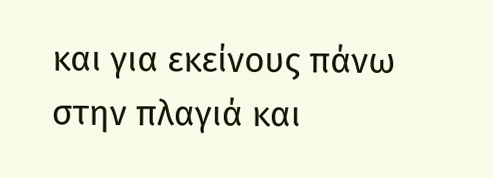και για εκείνους πάνω στην πλαγιά και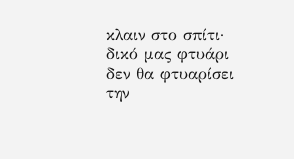κλαιν στο σπίτι· δικό μας φτυάρι δεν θα φτυαρίσει την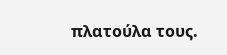πλατούλα τους.